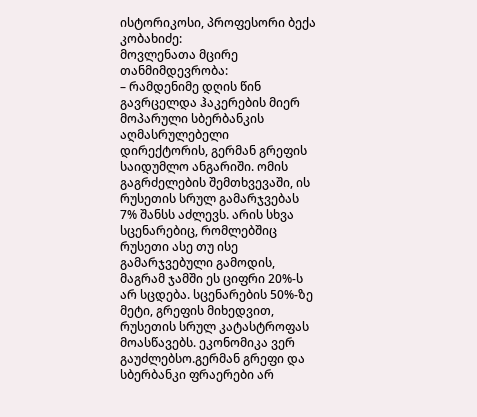ისტორიკოსი, პროფესორი ბექა კობახიძე:
მოვლენათა მცირე თანმიმდევრობა:
– რამდენიმე დღის წინ გავრცელდა ჰაკერების მიერ მოპარული სბერბანკის აღმასრულებელი დირექტორის, გერმან გრეფის საიდუმლო ანგარიში. ომის გაგრძელების შემთხვევაში, ის რუსეთის სრულ გამარჯვებას 7% შანსს აძლევს. არის სხვა სცენარებიც, რომლებშიც რუსეთი ასე თუ ისე გამარჯვებული გამოდის, მაგრამ ჯამში ეს ციფრი 20%-ს არ სცდება. სცენარების 50%-ზე მეტი, გრეფის მიხედვით, რუსეთის სრულ კატასტროფას მოასწავებს. ეკონომიკა ვერ გაუძლებსო.გერმან გრეფი და სბერბანკი ფრაერები არ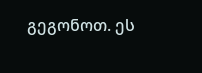გეგონოთ. ეს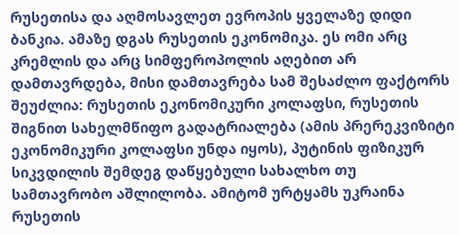რუსეთისა და აღმოსავლეთ ევროპის ყველაზე დიდი ბანკია. ამაზე დგას რუსეთის ეკონომიკა. ეს ომი არც კრემლის და არც სიმფეროპოლის აღებით არ დამთავრდება, მისი დამთავრება სამ შესაძლო ფაქტორს შეუძლია: რუსეთის ეკონომიკური კოლაფსი, რუსეთის შიგნით სახელმწიფო გადატრიალება (ამის პრერეკვიზიტი ეკონომიკური კოლაფსი უნდა იყოს), პუტინის ფიზიკურ სიკვდილის შემდეგ დაწყებული სახალხო თუ სამთავრობო აშლილობა. ამიტომ ურტყამს უკრაინა რუსეთის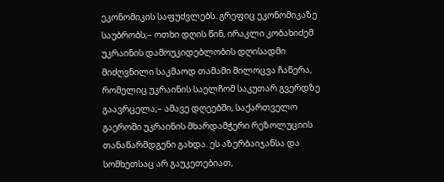ეკონომიკის საფუძვლებს. გრეფიც ეკონომიკაზე საუბრობს;– ოთხი დღის წინ, ირაკლი კობახიძემ უკრაინის დამოუკიდებლობის დღისადმი მიძღვნილი საკმაოდ თამამი მილოცვა ჩაწერა, რომელიც უკრაინის საელჩომ საკუთარ გვერდზე გაავრცელა;– ამავე დღეებში, საქართველო გაეროში უკრაინის მხარდამჭერი რეზოლუციის თანაწარმდგენი გახდა. ეს აზერბაიჯანსა და სომხეთსაც არ გაუკეთებიათ,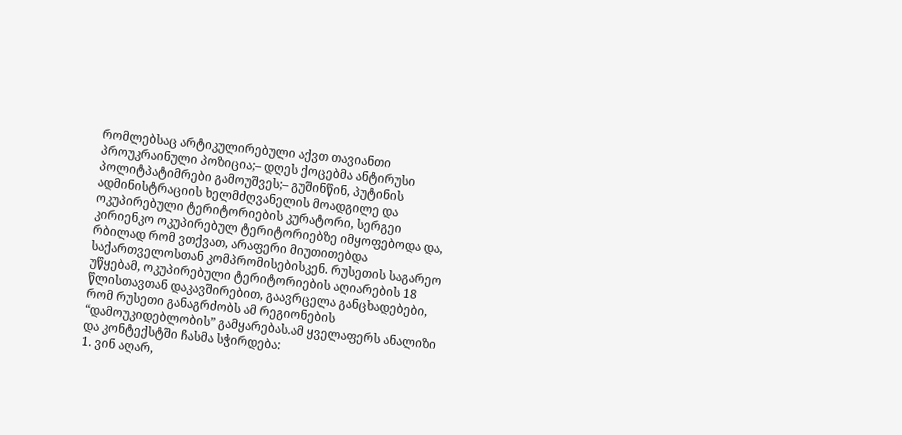რომლებსაც არტიკულირებული აქვთ თავიანთი პროუკრაინული პოზიცია;– დღეს ქოცებმა ანტირუსი პოლიტპატიმრები გამოუშვეს;– გუშინწინ, პუტინის ადმინისტრაციის ხელმძღვანელის მოადგილე და ოკუპირებული ტერიტორიების კურატორი, სერგეი კირიენკო ოკუპირებულ ტერიტორიებზე იმყოფებოდა და, რბილად რომ ვთქვათ, არაფერი მიუთითებდა საქართველოსთან კომპრომისებისკენ. რუსეთის საგარეო უწყებამ, ოკუპირებული ტერიტორიების აღიარების 18 წლისთავთან დაკავშირებით, გაავრცელა განცხადებები, რომ რუსეთი განაგრძობს ამ რეგიონების “დამოუკიდებლობის” გამყარებას.ამ ყველაფერს ანალიზი და კონტექსტში ჩასმა სჭირდება:
1. ვინ აღარ,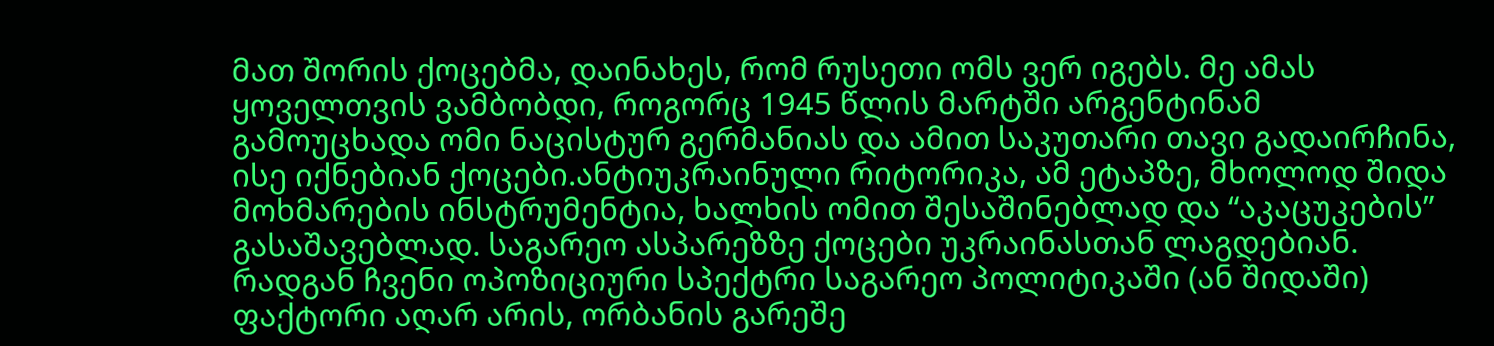მათ შორის ქოცებმა, დაინახეს, რომ რუსეთი ომს ვერ იგებს. მე ამას ყოველთვის ვამბობდი, როგორც 1945 წლის მარტში არგენტინამ გამოუცხადა ომი ნაცისტურ გერმანიას და ამით საკუთარი თავი გადაირჩინა, ისე იქნებიან ქოცები.ანტიუკრაინული რიტორიკა, ამ ეტაპზე, მხოლოდ შიდა მოხმარების ინსტრუმენტია, ხალხის ომით შესაშინებლად და “აკაცუკების” გასაშავებლად. საგარეო ასპარეზზე ქოცები უკრაინასთან ლაგდებიან. რადგან ჩვენი ოპოზიციური სპექტრი საგარეო პოლიტიკაში (ან შიდაში) ფაქტორი აღარ არის, ორბანის გარეშე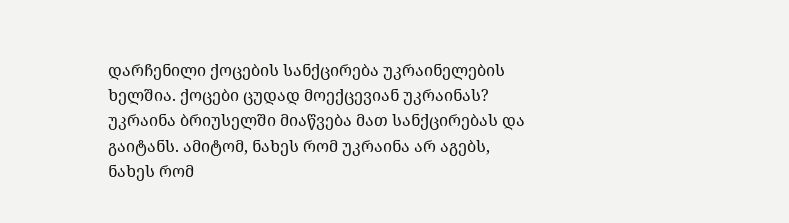დარჩენილი ქოცების სანქცირება უკრაინელების ხელშია. ქოცები ცუდად მოექცევიან უკრაინას? უკრაინა ბრიუსელში მიაწვება მათ სანქცირებას და გაიტანს. ამიტომ, ნახეს რომ უკრაინა არ აგებს, ნახეს რომ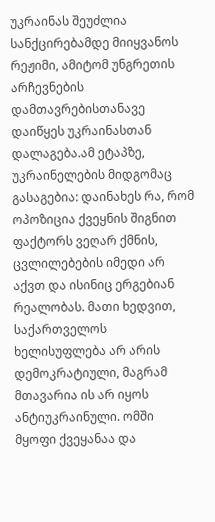უკრაინას შეუძლია სანქცირებამდე მიიყვანოს რეჟიმი, ამიტომ უნგრეთის არჩევნების დამთავრებისთანავე დაიწყეს უკრაინასთან დალაგება.ამ ეტაპზე, უკრაინელების მიდგომაც გასაგებია: დაინახეს რა, რომ ოპოზიცია ქვეყნის შიგნით ფაქტორს ვეღარ ქმნის, ცვლილებების იმედი არ აქვთ და ისინიც ერგებიან რეალობას. მათი ხედვით, საქართველოს ხელისუფლება არ არის დემოკრატიული, მაგრამ მთავარია ის არ იყოს ანტიუკრაინული. ომში მყოფი ქვეყანაა და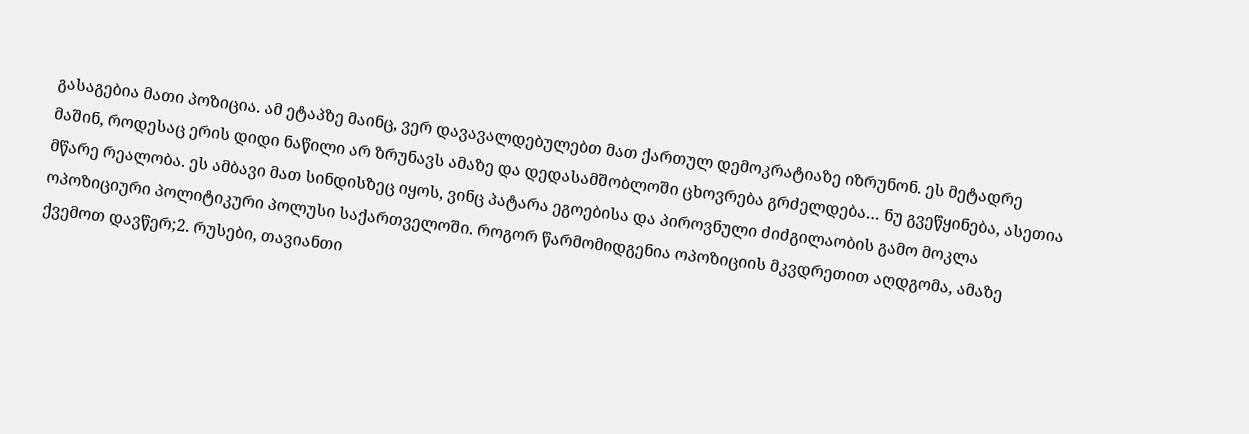გასაგებია მათი პოზიცია. ამ ეტაპზე მაინც, ვერ დავავალდებულებთ მათ ქართულ დემოკრატიაზე იზრუნონ. ეს მეტადრე მაშინ, როდესაც ერის დიდი ნაწილი არ ზრუნავს ამაზე და დედასამშობლოში ცხოვრება გრძელდება… ნუ გვეწყინება, ასეთია მწარე რეალობა. ეს ამბავი მათ სინდისზეც იყოს, ვინც პატარა ეგოებისა და პიროვნული ძიძგილაობის გამო მოკლა ოპოზიციური პოლიტიკური პოლუსი საქართველოში. როგორ წარმომიდგენია ოპოზიციის მკვდრეთით აღდგომა, ამაზე ქვემოთ დავწერ;2. რუსები, თავიანთი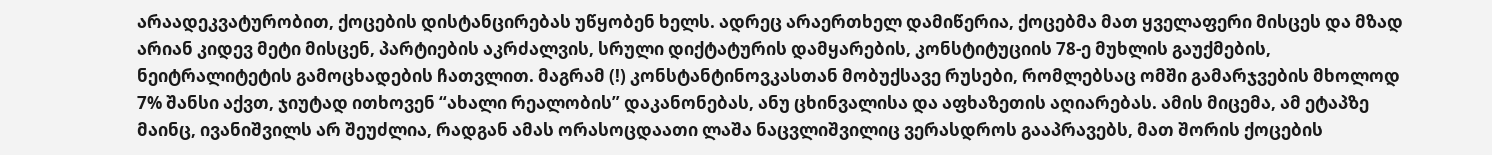არაადეკვატურობით, ქოცების დისტანცირებას უწყობენ ხელს. ადრეც არაერთხელ დამიწერია, ქოცებმა მათ ყველაფერი მისცეს და მზად არიან კიდევ მეტი მისცენ, პარტიების აკრძალვის, სრული დიქტატურის დამყარების, კონსტიტუციის 78-ე მუხლის გაუქმების, ნეიტრალიტეტის გამოცხადების ჩათვლით. მაგრამ (!) კონსტანტინოვკასთან მობუქსავე რუსები, რომლებსაც ომში გამარჯვების მხოლოდ 7% შანსი აქვთ, ჯიუტად ითხოვენ “ახალი რეალობის” დაკანონებას, ანუ ცხინვალისა და აფხაზეთის აღიარებას. ამის მიცემა, ამ ეტაპზე მაინც, ივანიშვილს არ შეუძლია, რადგან ამას ორასოცდაათი ლაშა ნაცვლიშვილიც ვერასდროს გააპრავებს, მათ შორის ქოცების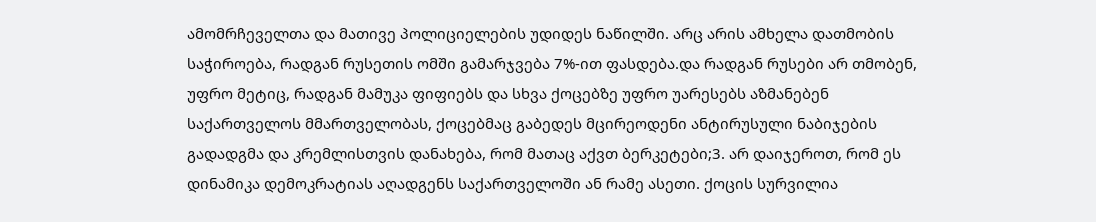ამომრჩეველთა და მათივე პოლიციელების უდიდეს ნაწილში. არც არის ამხელა დათმობის საჭიროება, რადგან რუსეთის ომში გამარჯვება 7%-ით ფასდება.და რადგან რუსები არ თმობენ, უფრო მეტიც, რადგან მამუკა ფიფიებს და სხვა ქოცებზე უფრო უარესებს აზმანებენ საქართველოს მმართველობას, ქოცებმაც გაბედეს მცირეოდენი ანტირუსული ნაბიჯების გადადგმა და კრემლისთვის დანახება, რომ მათაც აქვთ ბერკეტები;3. არ დაიჯეროთ, რომ ეს დინამიკა დემოკრატიას აღადგენს საქართველოში ან რამე ასეთი. ქოცის სურვილია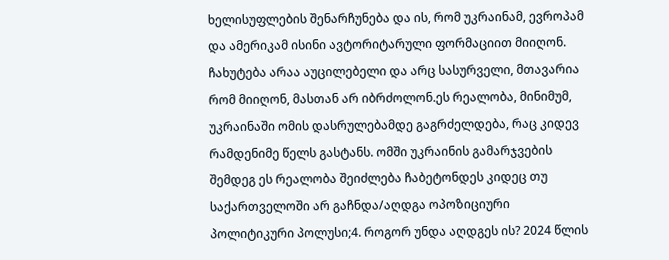ხელისუფლების შენარჩუნება და ის, რომ უკრაინამ, ევროპამ და ამერიკამ ისინი ავტორიტარული ფორმაციით მიიღონ. ჩახუტება არაა აუცილებელი და არც სასურველი, მთავარია რომ მიიღონ, მასთან არ იბრძოლონ.ეს რეალობა, მინიმუმ, უკრაინაში ომის დასრულებამდე გაგრძელდება, რაც კიდევ რამდენიმე წელს გასტანს. ომში უკრაინის გამარჯვების შემდეგ ეს რეალობა შეიძლება ჩაბეტონდეს კიდეც თუ საქართველოში არ გაჩნდა/აღდგა ოპოზიციური პოლიტიკური პოლუსი;4. როგორ უნდა აღდგეს ის? 2024 წლის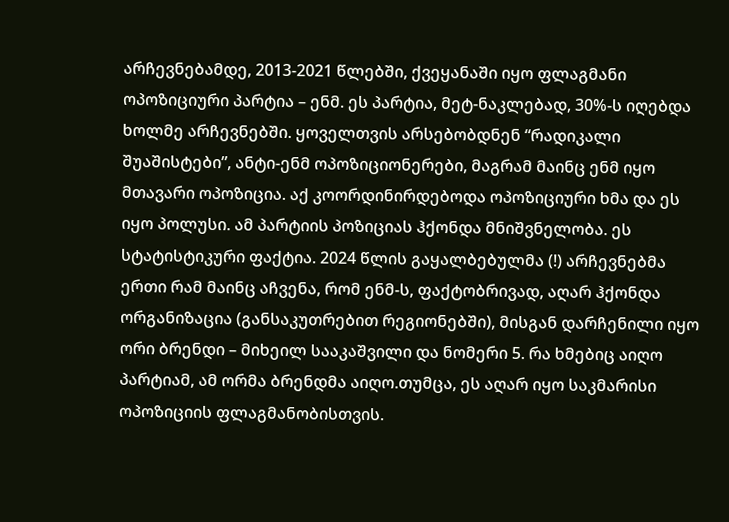არჩევნებამდე, 2013-2021 წლებში, ქვეყანაში იყო ფლაგმანი ოპოზიციური პარტია – ენმ. ეს პარტია, მეტ-ნაკლებად, 30%-ს იღებდა ხოლმე არჩევნებში. ყოველთვის არსებობდნენ “რადიკალი შუაშისტები”, ანტი-ენმ ოპოზიციონერები, მაგრამ მაინც ენმ იყო მთავარი ოპოზიცია. აქ კოორდინირდებოდა ოპოზიციური ხმა და ეს იყო პოლუსი. ამ პარტიის პოზიციას ჰქონდა მნიშვნელობა. ეს სტატისტიკური ფაქტია. 2024 წლის გაყალბებულმა (!) არჩევნებმა ერთი რამ მაინც აჩვენა, რომ ენმ-ს, ფაქტობრივად, აღარ ჰქონდა ორგანიზაცია (განსაკუთრებით რეგიონებში), მისგან დარჩენილი იყო ორი ბრენდი – მიხეილ სააკაშვილი და ნომერი 5. რა ხმებიც აიღო პარტიამ, ამ ორმა ბრენდმა აიღო.თუმცა, ეს აღარ იყო საკმარისი ოპოზიციის ფლაგმანობისთვის.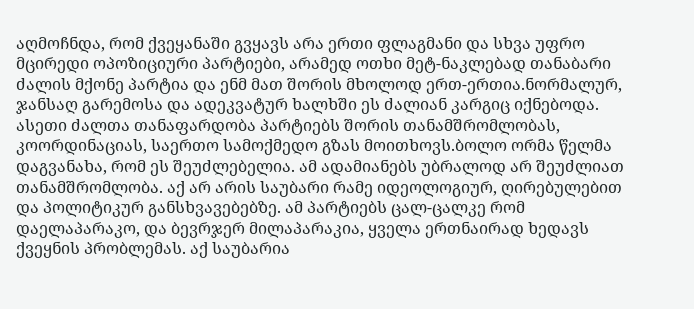აღმოჩნდა, რომ ქვეყანაში გვყავს არა ერთი ფლაგმანი და სხვა უფრო მცირედი ოპოზიციური პარტიები, არამედ ოთხი მეტ-ნაკლებად თანაბარი ძალის მქონე პარტია და ენმ მათ შორის მხოლოდ ერთ-ერთია.ნორმალურ, ჯანსაღ გარემოსა და ადეკვატურ ხალხში ეს ძალიან კარგიც იქნებოდა. ასეთი ძალთა თანაფარდობა პარტიებს შორის თანამშრომლობას, კოორდინაციას, საერთო სამოქმედო გზას მოითხოვს.ბოლო ორმა წელმა დაგვანახა, რომ ეს შეუძლებელია. ამ ადამიანებს უბრალოდ არ შეუძლიათ თანამშრომლობა. აქ არ არის საუბარი რამე იდეოლოგიურ, ღირებულებით და პოლიტიკურ განსხვავებებზე. ამ პარტიებს ცალ-ცალკე რომ დაელაპარაკო, და ბევრჯერ მილაპარაკია, ყველა ერთნაირად ხედავს ქვეყნის პრობლემას. აქ საუბარია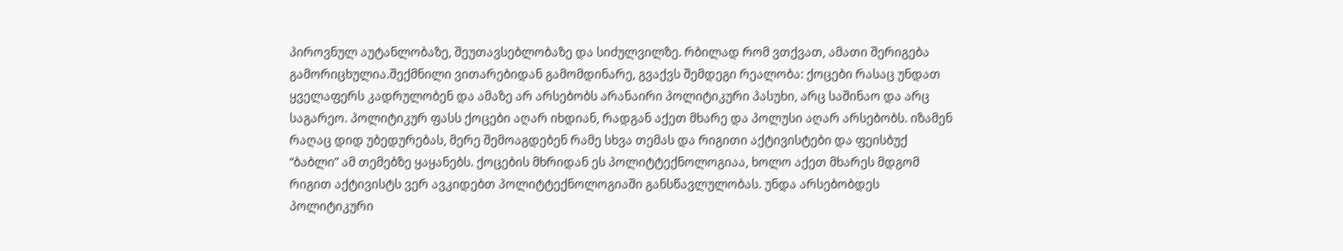პიროვნულ აუტანლობაზე, შეუთავსებლობაზე და სიძულვილზე. რბილად რომ ვთქვათ, ამათი შერიგება გამორიცხულია.შექმნილი ვითარებიდან გამომდინარე, გვაქვს შემდეგი რეალობა: ქოცები რასაც უნდათ ყველაფერს კადრულობენ და ამაზე არ არსებობს არანაირი პოლიტიკური პასუხი, არც საშინაო და არც საგარეო. პოლიტიკურ ფასს ქოცები აღარ იხდიან, რადგან აქეთ მხარე და პოლუსი აღარ არსებობს. იზამენ რაღაც დიდ უბედურებას, მერე შემოაგდებენ რამე სხვა თემას და რიგითი აქტივისტები და ფეისბუქ “ბაბლი” ამ თემებზე ყაყანებს. ქოცების მხრიდან ეს პოლიტტექნოლოგიაა, ხოლო აქეთ მხარეს მდგომ რიგით აქტივისტს ვერ ავკიდებთ პოლიტტექნოლოგიაში განსწავლულობას. უნდა არსებობდეს პოლიტიკური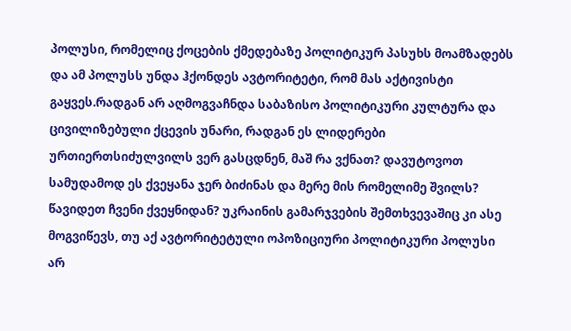პოლუსი, რომელიც ქოცების ქმედებაზე პოლიტიკურ პასუხს მოამზადებს და ამ პოლუსს უნდა ჰქონდეს ავტორიტეტი, რომ მას აქტივისტი გაყვეს.რადგან არ აღმოგვაჩნდა საბაზისო პოლიტიკური კულტურა და ცივილიზებული ქცევის უნარი, რადგან ეს ლიდერები ურთიერთსიძულვილს ვერ გასცდნენ, მაშ რა ვქნათ? დავუტოვოთ სამუდამოდ ეს ქვეყანა ჯერ ბიძინას და მერე მის რომელიმე შვილს? წავიდეთ ჩვენი ქვეყნიდან? უკრაინის გამარჯვების შემთხვევაშიც კი ასე მოგვიწევს, თუ აქ ავტორიტეტული ოპოზიციური პოლიტიკური პოლუსი არ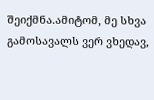შეიქმნა.ამიტომ, მე სხვა გამოსავალს ვერ ვხედავ,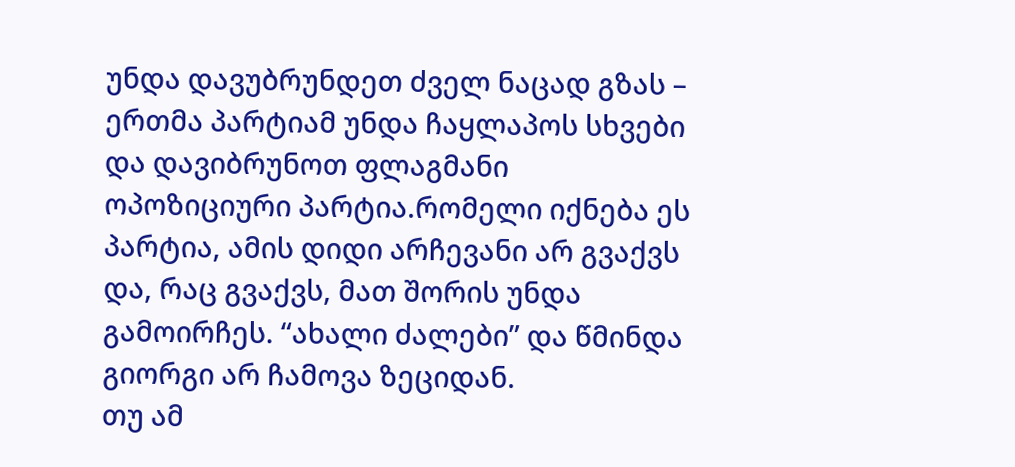უნდა დავუბრუნდეთ ძველ ნაცად გზას – ერთმა პარტიამ უნდა ჩაყლაპოს სხვები და დავიბრუნოთ ფლაგმანი ოპოზიციური პარტია.რომელი იქნება ეს პარტია, ამის დიდი არჩევანი არ გვაქვს და, რაც გვაქვს, მათ შორის უნდა გამოირჩეს. “ახალი ძალები” და წმინდა გიორგი არ ჩამოვა ზეციდან.
თუ ამ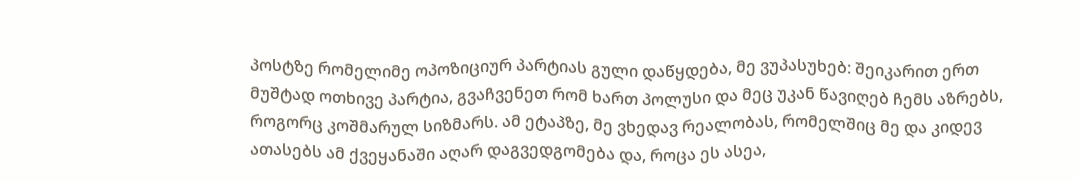პოსტზე რომელიმე ოპოზიციურ პარტიას გული დაწყდება, მე ვუპასუხებ: შეიკარით ერთ მუშტად ოთხივე პარტია, გვაჩვენეთ რომ ხართ პოლუსი და მეც უკან წავიღებ ჩემს აზრებს, როგორც კოშმარულ სიზმარს. ამ ეტაპზე, მე ვხედავ რეალობას, რომელშიც მე და კიდევ ათასებს ამ ქვეყანაში აღარ დაგვედგომება და, როცა ეს ასეა,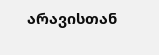არავისთან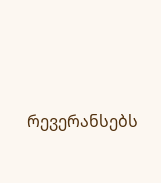რევერანსებს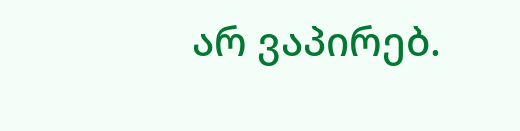არ ვაპირებ.